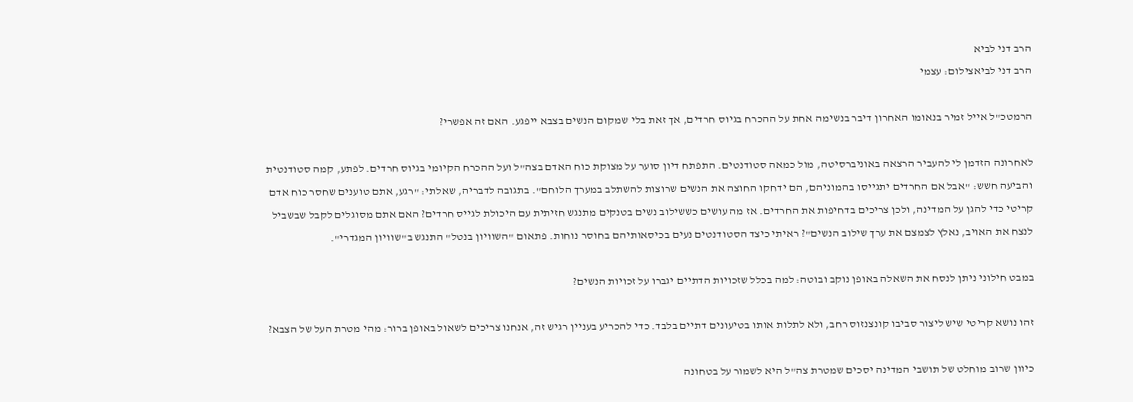הרב דני לביא
הרב דני לביאצילום: עצמי

הרמטכ"ל אייל זמיר בנאומו האחרון דיבר בנשימה אחת על ההכרח בגיוס חרדים, אך זאת בלי שמקום הנשים בצבא ייפגע. האם זה אפשרי?

לאחרונה הזדמן לי להעביר הרצאה באוניברסיטה, מול כמאה סטודנטים. התפתח דיון סוער על מצוקת כוח האדם בצה"ל ועל ההכרח הקיומי בגיוס חרדים. לפתע, קמה סטודנטית והביעה חשש: "אבל אם החרדים יתגייסו בהמוניהם, הם ידחקו החוצה את הנשים שרוצות להשתלב במערך הלוחם". בתגובה לדבריה, שאלתי: "רגע, אתם טוענים שחסר כוח אדם קריטי כדי להגן על המדינה, ולכן צריכים בדחיפות את החרדים. אז מה עושים כששילוב נשים בטנקים מתנגש חזיתית עם היכולת לגייס חרדים? האם אתם מסוגלים לקבל שבשביל לנצח את האויב, נאלץ לצמצם את ערך שילוב הנשים"? ראיתי כיצד הסטודנטים נעים בכיסאותיהם בחוסר נוחות. פתאום "השוויון בנטל" התנגש ב"שוויון המגדרי".

במבט חילוני ניתן לנסח את השאלה באופן נוקב ובוטה: למה בכלל שזכויות הדתיים יגברו על זכויות הנשים?

זהו נושא קריטי שיש ליצור סביבו קונצנזוס רחב, ולא לתלות אותו בטיעונים דתיים בלבד. כדי להכריע בעניין רגיש זה, אנחנו צריכים לשאול באופן ברור: מהי מטרת העל של הצבא?

כיוון שרוב מוחלט של תושבי המדינה יסכים שמטרת צה"ל היא לשמור על בטחונה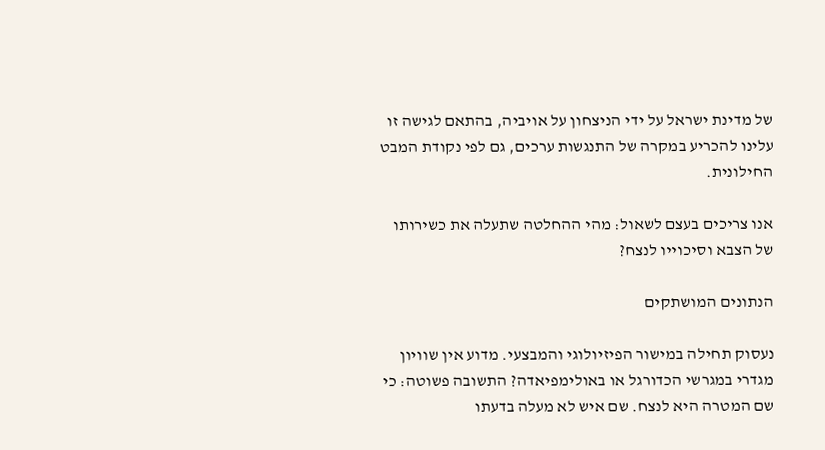של מדינת ישראל על ידי הניצחון על אויביה, בהתאם לגישה זו עלינו להכריע במקרה של התנגשות ערכים, גם לפי נקודת המבט החילונית.

אנו צריכים בעצם לשאול: מהי ההחלטה שתעלה את כשירותו של הצבא וסיכוייו לנצח?

הנתונים המושתקים

נעסוק תחילה במישור הפיזיולוגי והמבצעי. מדוע אין שוויון מגדרי במגרשי הכדורגל או באולימפיאדה? התשובה פשוטה: כי שם המטרה היא לנצח. שם איש לא מעלה בדעתו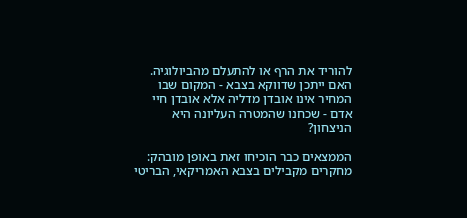להוריד את הרף או להתעלם מהביולוגיה. האם ייתכן שדווקא בצבא - המקום שבו המחיר אינו אובדן מדליה אלא אובדן חיי אדם - שכחנו שהמטרה העליונה היא הניצחון?

הממצאים כבר הוכיחו זאת באופן מובהק: מחקרים מקבילים בצבא האמריקאי, הבריטי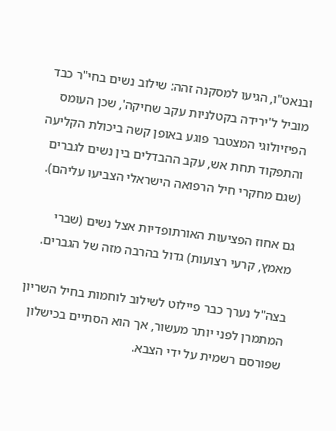ובנאט"ו, הגיעו למסקנה זהה: שילוב נשים בחי"ר כבד מוביל ל'ירידה בקטלניות עקב שחיקה', שכן העומס הפיזיולוגי המצטבר פוגע באופן קשה ביכולת הקליעה והתפקוד תחת אש, עקב ההבדלים בין נשים לגברים (שגם מחקרי חיל הרפואה הישראלי הצביעו עליהם).

גם אחוז הפציעות האורתופדיות אצל נשים (שברי מאמץ, קרעי רצועות) גדול בהרבה מזה של הגברים.

בצה"ל נערך כבר פיילוט לשילוב לוחמות בחיל השריון המתמרן לפני יותר מעשור, אך הוא הסתיים בכישלון שפורסם רשמית על ידי הצבא.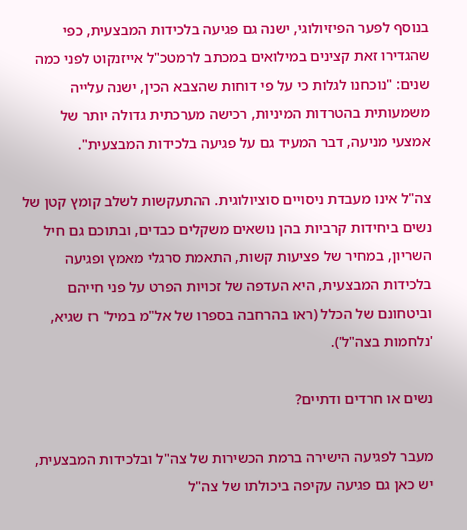בנוסף לפער הפיזיולוגי, ישנה גם פגיעה בלכידות המבצעית, כפי שהגדירו זאת קצינים במילואים במכתב לרמטכ"ל אייזנקוט לפני כמה שנים: "נוכחנו לגלות כי על פי דוחות שהצבא הכין, ישנה עלייה משמעותית בהטרדות המיניות, רכישה מערכתית גדולה יותר של אמצעי מניעה, דבר המעיד גם על פגיעה בלכידות המבצעית".

צה"ל אינו מעבדת ניסויים סוציולוגית. ההתעקשות לשלב קומץ קטן של נשים ביחידות קרביות בהן נושאים משקלים כבדים, ובתוכם גם חיל השריון, במחיר של פציעות קשות, התאמת סרגלי מאמץ ופגיעה בלכידות המבצעית, היא העדפה של זכויות הפרט על פני חייהם וביטחונם של הכלל (ראו בהרחבה בספרו של אל"מ במיל' רז שגיא, 'נלחמות בצה"ל').

נשים או חרדים ודתיים?

מעבר לפגיעה הישירה ברמת הכשירות של צה"ל ובלכידות המבצעית, יש כאן גם פגיעה עקיפה ביכולתו של צה"ל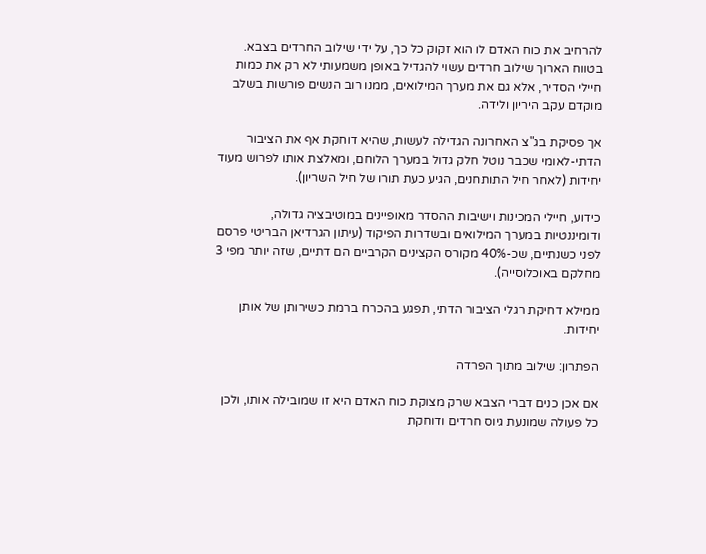להרחיב את כוח האדם לו הוא זקוק כל כך, על ידי שילוב החרדים בצבא. בטווח הארוך שילוב חרדים עשוי להגדיל באופן משמעותי לא רק את כמות חיילי הסדיר, אלא גם את מערך המילואים, ממנו רוב הנשים פורשות בשלב מוקדם עקב היריון ולידה.

אך פסיקת בג"צ האחרונה הגדילה לעשות, שהיא דוחקת אף את הציבור הדתי-לאומי שכבר נוטל חלק גדול במערך הלוחם, ומאלצת אותו לפרוש מעוד יחידות (לאחר חיל התותחנים, הגיע כעת תורו של חיל השריון).

כידוע, חיילי המכינות וישיבות ההסדר מאופיינים במוטיבציה גדולה, ודומיננטיות במערך המילואים ובשדרות הפיקוד (עיתון הגרדיאן הבריטי פרסם לפני כשנתיים, שכ-40% מקורס הקצינים הקרביים הם דתיים, שזה יותר מפי 3 מחלקם באוכלוסייה).

ממילא דחיקת רגלי הציבור הדתי, תפגע בהכרח ברמת כשירותן של אותן יחידות.

הפתרון: שילוב מתוך הפרדה

אם אכן כנים דברי הצבא שרק מצוקת כוח האדם היא זו שמובילה אותו, ולכן כל פעולה שמונעת גיוס חרדים ודוחקת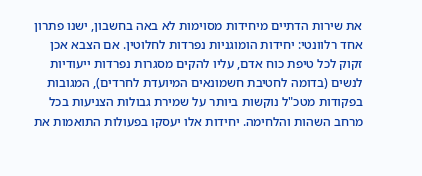את שירות הדתיים מיחידות מסוימות לא באה בחשבון, ישנו פתרון אחד רלוונטי: יחידות הומוגניות נפרדות לחלוטין. אם הצבא אכן זקוק לכל טיפת כוח אדם, עליו להקים מסגרות נפרדות ייעודיות לנשים (בדומה לחטיבת חשמונאים המיועדת לחרדים), המגובות בפקודות מטכ"ל נוקשות ביותר על שמירת גבולות הצניעות בכל מרחב השהות והלחימה. יחידות אלו יעסקו בפעולות התואמות את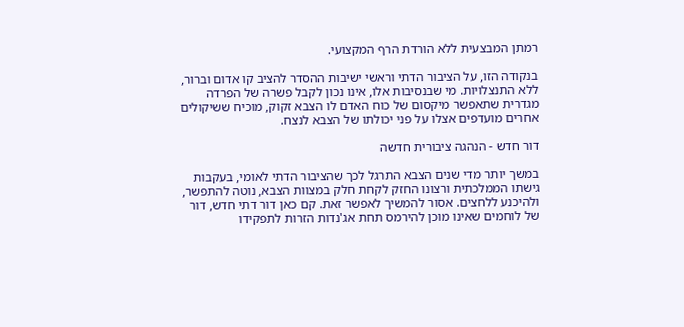רמתן המבצעית ללא הורדת הרף המקצועי.

בנקודה הזו, על הציבור הדתי וראשי ישיבות ההסדר להציב קו אדום וברור, ללא התנצלויות. מי שבנסיבות אלו, אינו נכון לקבל פשרה של הפרדה מגדרית שתאפשר מיקסום של כוח האדם לו הצבא זקוק, מוכיח ששיקולים אחרים מועדפים אצלו על פני יכולתו של הצבא לנצח.

דור חדש - הנהגה ציבורית חדשה

במשך יותר מדי שנים הצבא התרגל לכך שהציבור הדתי לאומי, בעקבות גישתו הממלכתית ורצונו החזק לקחת חלק במצוות הצבא, נוטה להתפשר, ולהיכנע ללחצים. אסור להמשיך לאפשר זאת. קם כאן דור דתי חדש, דור של לוחמים שאינו מוכן להירמס תחת אג'נדות הזרות לתפקידו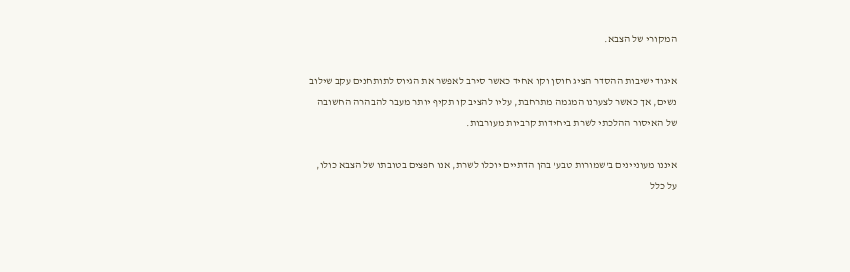המקורי של הצבא.

איגוד ישיבות ההסדר הציג חוסן וקו אחיד כאשר סירב לאפשר את הגיוס לתותחנים עקב שילוב נשים, אך כאשר לצערנו המגמה מתרחבת, עליו להציב קו תקיף יותר מעבר להבהרה החשובה של האיסור ההלכתי לשרת ביחידות קרביות מעורבות.

איננו מעוניינים ב'שמורות טבע' בהן הדתיים יוכלו לשרת, אנו חפצים בטובתו של הצבא כולו, על כלל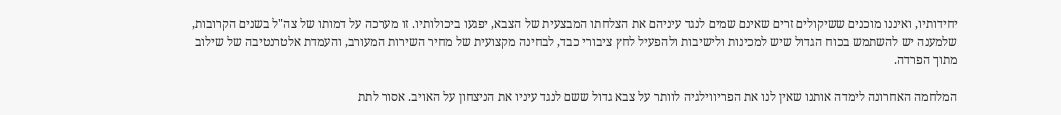יחידותיו, ואיננו מוכנים ששיקולים זרים שאינם שמים לנגד עיניהם את הצלחתו המבצעית של הצבא, יפגעו ביכולותיו. זו מערכה על דמותו של צה"ל בשנים הקרובות, שלמענה יש להשתמש בכוח הגדול שיש למכינות ולישיבות ולהפעיל לחץ ציבורי כבד, לבחינה מקצועית של מחיר השירות המעורב, והעמדת אלטרנטיבה של שילוב מתוך הפרדה.

המלחמה האחרונה לימדה אותנו שאין לנו את הפריווילגיה לוותר על צבא גדול ששם לנגד עיניו את הניצחון על האויב. אסור לתת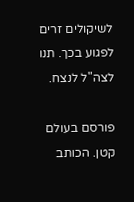לשיקולים זרים לפגוע בכך. תנו לצה"ל לנצח.

פורסם בעולם קטן. הכותב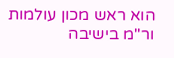הוא ראש מכון עולמות ור"מ בישיבה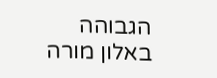הגבוהה באלון מורה